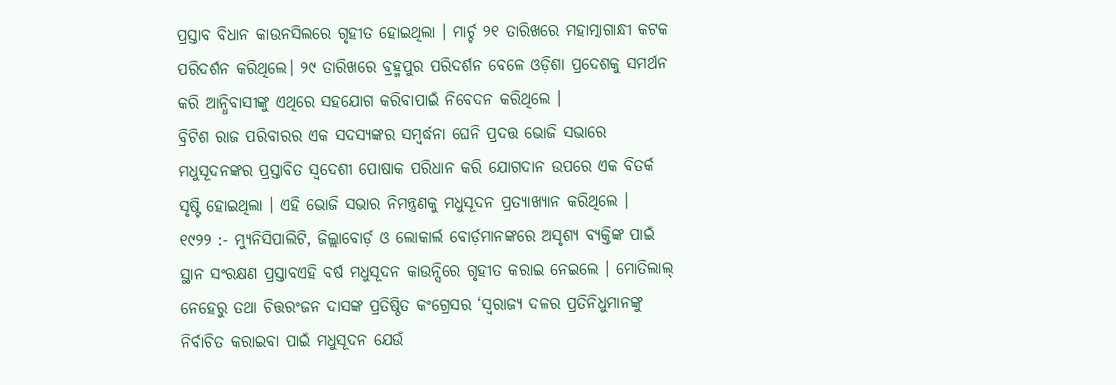ପ୍ରସ୍ତାବ ବିଧାନ କାଉନସିଲରେ ଗୃହୀତ ହୋଇଥିଲା । ମାର୍ଚ୍ଚ ୨୧ ତାରିଖରେ ମହାତ୍ମାଗାନ୍ଧୀ କଟକ ପରିଦର୍ଶନ କରିଥିଲେ। ୨୯ ତାରିଖରେ ବ୍ରହ୍ମପୁର ପରିଦର୍ଶନ ବେଳେ ଓଡ଼ିଶା ପ୍ରଦେଶକୁ ସମର୍ଥନ କରି ଆନ୍ଧିବାସୀଙ୍କୁ ଏଥିରେ ସହଯୋଗ କରିବାପାଇଁ ନିବେଦନ କରିଥିଲେ ।
ବ୍ରିଟିଶ ରାଜ ପରିବାରର ଏକ ସଦସ୍ୟଙ୍କର ସମ୍ବର୍ଦ୍ଧନା ଘେନି ପ୍ରଦତ୍ତ ଭୋଜି ସଭାରେ ମଧୁସୂଦନଙ୍କର ପ୍ରସ୍ତାବିତ ସ୍ବଦେଶୀ ପୋଷାକ ପରିଧାନ କରି ଯୋଗଦାନ ଉପରେ ଏକ ବିତର୍କ ସୃଷ୍ଟି ହୋଇଥିଲା । ଏହି ଭୋଜି ସଭାର ନିମନ୍ତ୍ରଣକୁ ମଧୁସୂଦନ ପ୍ରତ୍ୟାଖ୍ୟାନ କରିଥିଲେ ।
୧୯୨୨ :- ମ୍ୟୁନିସିପାଲିଟି, ଜିଲ୍ଲାବୋର୍ଡ଼ ଓ ଲୋକାର୍ଲ ବୋର୍ଡ଼ମାନଙ୍କରେ ଅସୃଶ୍ୟ ବ୍ୟକ୍ତିଙ୍କ ପାଇଁ ସ୍ଥାନ ସଂରକ୍ଷଣ ପ୍ରସ୍ତାବଏହି ବର୍ଷ ମଧୁସୂଦନ କାଉନ୍ସିରେ ଗୃହୀତ କରାଇ ନେଇଲେ । ମୋତିଲାଲ୍ ନେହେରୁ ତଥା ଚିତ୍ତରଂଜନ ଦାସଙ୍କ ପ୍ରତିଷ୍ଠିତ କଂଗ୍ରେସର ‘ସ୍ବରାଜ୍ୟ ଦଳର ପ୍ରତିନିଧୁମାନଙ୍କୁ ନିର୍ବାଚିତ କରାଇବା ପାଇଁ ମଧୁସୂଦନ ଯେଉଁ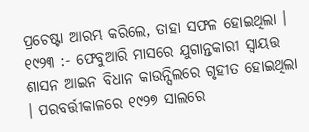ପ୍ରଚେଷ୍ଟା ଆରମ୍ଭ କରିଲେ, ତାହା ସଫଳ ହୋଇଥିଲା ।
୧୯୨୩ :- ଫେବୁଆରି ମାସରେ ଯୁଗାନ୍ତକାରୀ ସ୍ବାୟତ୍ତ ଶାସନ ଆଇନ ବିଧାନ କାଉନ୍ସିଲରେ ଗୃହୀତ ହୋଇଥିଲା । ପରବର୍ତ୍ତୀକାଳରେ ୧୯୨୭ ସାଲରେ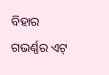ବିହାର ଗଭର୍ଣ୍ଣର ଏଟ୍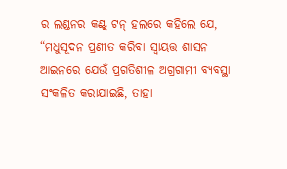ର ଲଣ୍ଡନର କଣ୍ଟ୍ ଟନ୍ ହଲରେ କହିଲେ ଯେ, “ମଧୁସୂଦନ ପ୍ରଣୀତ କରିବା ସ୍ୱାୟତ୍ତ ଶାସନ ଆଇନରେ ଯେଉଁ ପ୍ରଗତିଶୀଳ ଅଗ୍ରଗାମୀ ବ୍ୟବସ୍ଥା ସଂକଳିତ କରାଯାଇଛି, ତାହା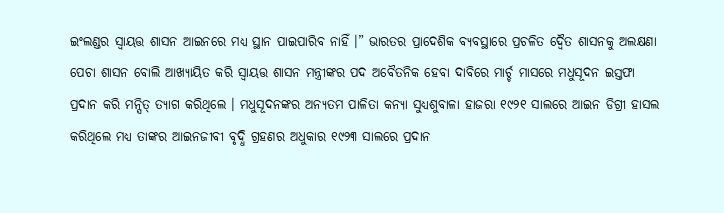ଇଂଲଣ୍ଡର ସ୍ବାୟତ୍ତ ଶାସନ ଆଇନରେ ମଧ୍ୟ ସ୍ଥାନ ପାଇପାରିବ ନାହିଁ ।” ଭାରତର ପ୍ରାଦେଶିକ ବ୍ୟବସ୍ଥାରେ ପ୍ରଚଳିତ ଦ୍ବୈତ ଶାସନକୁ ଅଲକ୍ଷଣା ପେଚା ଶାସନ ବୋଲି ଆଖ୍ୟାୟିତ କରି ସ୍ବାୟତ୍ତ ଶାସନ ମନ୍ତ୍ରୀଙ୍କର ପଦ ଅବୈତନିକ ହେବା ଦାବିରେ ମାର୍ଚ୍ଚ ମାସରେ ମଧୁସୂଦନ ଇସ୍ତଫା ପ୍ରଦାନ କରି ମନ୍ସିତ୍ ତ୍ୟାଗ କରିଥିଲେ । ମଧୁସୂଦନଙ୍କର ଅନ୍ୟତମ ପାଳିତା କନ୍ୟା ସୁଧ୍ୟଶୁବାଳା ହାଜରା ୧୯୨୧ ସାଲରେ ଆଇନ ଡିଗ୍ରୀ ହାସଲ କରିଥିଲେ ମଧ୍ୟ ତାଙ୍କର ଆଇନଜୀବୀ ବୃଦ୍ଧି ଗ୍ରହଣର ଅଧୁକାର ୧୯୨୩ ସାଲରେ ପ୍ରଦାନ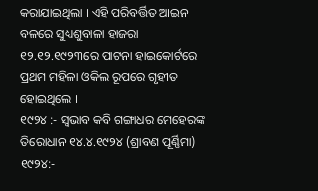କରାଯାଇଥିଲା । ଏହି ପରିବର୍ତ୍ତିତ ଆଇନ ବଳରେ ସୁଧ୍ୟଶୁବାଳା ହାଜରା ୧୨.୧୨.୧୯୨୩ରେ ପାଟନା ହାଇକୋର୍ଟରେ ପ୍ରଥମ ମହିଳା ଓକିଲ ରୂପରେ ଗୃହୀତ ହୋଇଥିଲେ ।
୧୯୨୪ :- ସ୍ବଭାବ କବି ଗଙ୍ଗାଧର ମେହେରଙ୍କ ତିରୋଧାନ ୧୪.୪.୧୯୨୪ (ଶ୍ରାବଣ ପୂର୍ଣ୍ଣିମା)
୧୯୨୪:-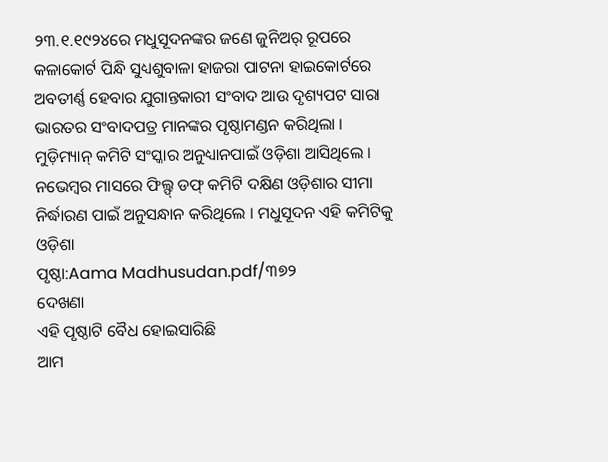୨୩.୧.୧୯୨୪ରେ ମଧୁସୂଦନଙ୍କର ଜଣେ ଜୁନିଅର୍ ରୂପରେ କଳାକୋର୍ଟ ପିନ୍ଧି ସୁଧ୍ୟଶୁବାଳା ହାଜରା ପାଟନା ହାଇକୋର୍ଟରେ ଅବତୀର୍ଣ୍ଣ ହେବାର ଯୁଗାନ୍ତକାରୀ ସଂବାଦ ଆଉ ଦୃଶ୍ୟପଟ ସାରା ଭାରତର ସଂବାଦପତ୍ର ମାନଙ୍କର ପୃଷ୍ଠାମଣ୍ଡନ କରିଥିଲା । ମୁଡ଼ିମ୍ୟାନ୍ କମିଟି ସଂସ୍କାର ଅନୁଧ୍ୟାନପାଇଁ ଓଡ଼ିଶା ଆସିଥିଲେ । ନଭେମ୍ବର ମାସରେ ଫିଲ୍ଫ୍ ଡଫ୍ କମିଟି ଦକ୍ଷିଣ ଓଡ଼ିଶାର ସୀମା ନିର୍ଦ୍ଧାରଣ ପାଇଁ ଅନୁସନ୍ଧାନ କରିଥିଲେ । ମଧୁସୂଦନ ଏହି କମିଟିକୁ ଓଡ଼ିଶା
ପୃଷ୍ଠା:Aama Madhusudan.pdf/୩୭୨
ଦେଖଣା
ଏହି ପୃଷ୍ଠାଟି ବୈଧ ହୋଇସାରିଛି
ଆମ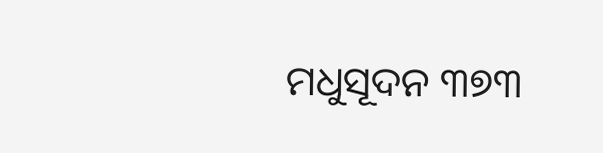ମଧୁସୂଦନ ୩୭୩